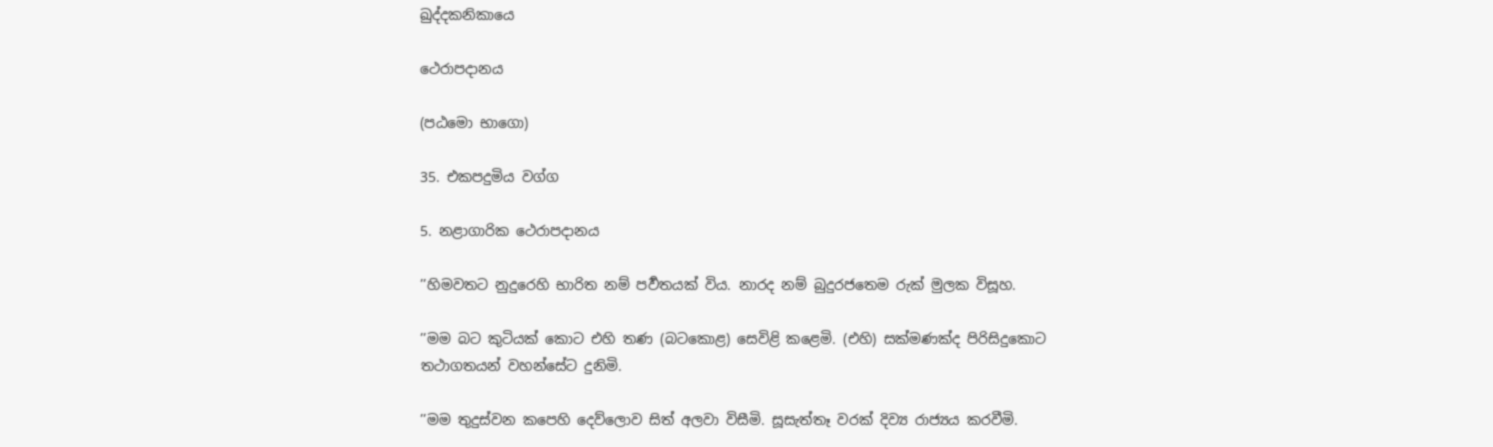ඛුද්දකනිකායෙ

ථෙරාපදානය

(පඨමො භාගො)

35. එකපදුමිය වග්ග

5. නළාගාරික ථෙරාපදානය

’’හිමවතට නුදුරෙහි භාරිත නම් පර්‍වතයක් විය. නාරද නම් බුදුරජතෙම රුක් මුලක විසූහ.

’’මම බට කුටියක් කොට එහි තණ (බටකොළ) සෙවිළි කළෙමි. (එහි) සක්මණක්ද පිරිසිදුකොට තථාගතයන් වහන්සේට දුනිමි.

’’මම තුදුස්වන කපෙහි දෙව්ලොව සිත් අලවා විසීමි. සූසැත්තෑ වරක් දිව්‍ය රාජ්‍යය කරවීමි.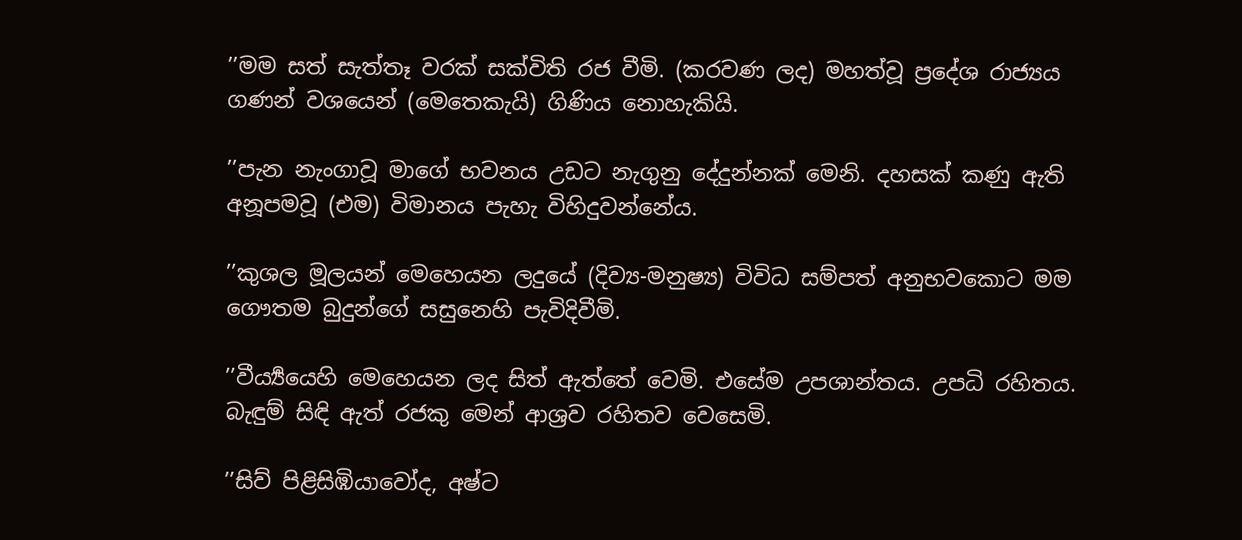’’මම සත් සැත්තෑ වරක් සක්විති රජ වීමි. (කරවණ ලද) මහත්වූ ප්‍රදේශ රාජ්‍යය ගණන් වශයෙන් (මෙතෙකැයි) ගිණිය නොහැකියි.

’’පැන නැංගාවූ මාගේ භවනය උඩට නැගුනු දේදුන්නක් මෙනි. දහසක් කණු ඇති අනූපමවූ (එම) විමානය පැහැ විහිදුවන්නේය.

’’කුශල මූලයන් මෙහෙයන ලදුයේ (දිව්‍ය-මනුෂ්‍ය) විවිධ සම්පත් අනුභවකොට මම ගෞතම බුදුන්ගේ සසුනෙහි පැවිදිවීමි.

’’වීර්‍ය්‍යයෙහි මෙහෙයන ලද සිත් ඇත්තේ වෙමි. එසේම උපශාන්තය. උපධි රහිතය. බැඳුම් සිඳි ඇත් රජකු මෙන් ආශ්‍රව රහිතව වෙසෙමි.

’’සිව් පිළිසිඹියාවෝද, අෂ්ට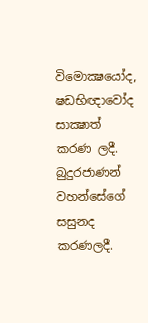විමොක්‍ෂයෝද, ෂඩභිඥාවෝද සාක්‍ෂාත් කරණ ලදී. බුදුරජාණන් වහන්සේගේ සසුනද කරණලදී.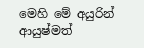මෙහි මේ අයුරින් ආයුෂ්මත්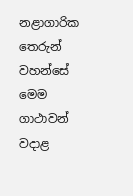නළාගාරික තෙරුන් වහන්සේ මෙම ගාථාවන් වදාළ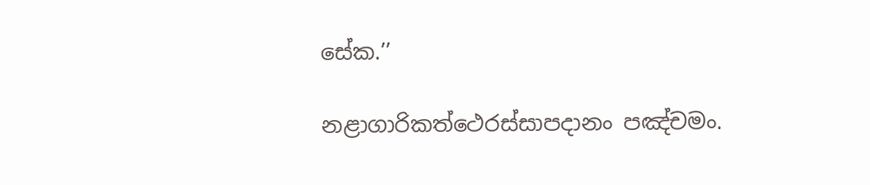සේක.’’

නළාගාරිකත්ථෙරස්සාපදානං පඤ්චමං.